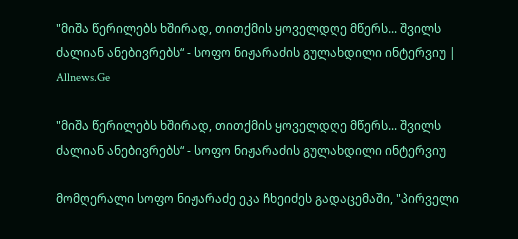"მიშა წერილებს ხშირად, თითქმის ყოველდღე მწერს... შვილს ძალიან ანებივრებს“ - სოფო ნიჟარაძის გულახდილი ინტერვიუ | Allnews.Ge

"მიშა წერილებს ხშირად, თითქმის ყოველდღე მწერს... შვილს ძალიან ანებივრებს“ - სოფო ნიჟარაძის გულახდილი ინტერვიუ

მომღერალი სოფო ნიჟარაძე ეკა ჩხეიძეს გადაცემაში, "პირველი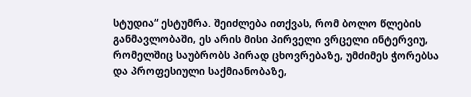სტუდია“ ესტუმრა. შეიძლება ითქვას, რომ ბოლო წლების განმავლობაში, ეს არის მისი პირველი ვრცელი ინტერვიუ, რომელშიც საუბრობს პირად ცხოვრებაზე, უმძიმეს ჭორებსა და პროფესიული საქმიანობაზე,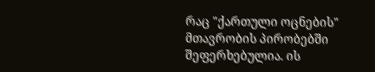რაც "ქართული ოცნების" მთავრობის პირობებში შეფერხებულია. ის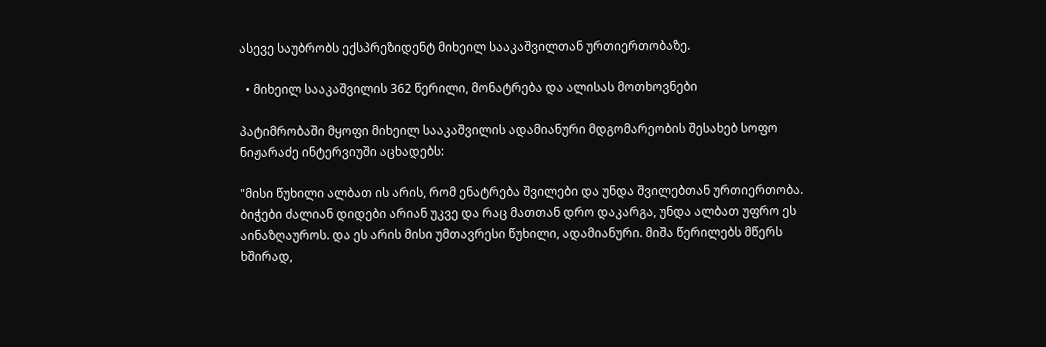ასევე საუბრობს ექსპრეზიდენტ მიხეილ სააკაშვილთან ურთიერთობაზე.

  • მიხეილ სააკაშვილის 362 წერილი, მონატრება და ალისას მოთხოვნები

პატიმრობაში მყოფი მიხეილ სააკაშვილის ადამიანური მდგომარეობის შესახებ სოფო ნიჟარაძე ინტერვიუში აცხადებს:

"მისი წუხილი ალბათ ის არის, რომ ენატრება შვილები და უნდა შვილებთან ურთიერთობა. ბიჭები ძალიან დიდები არიან უკვე და რაც მათთან დრო დაკარგა, უნდა ალბათ უფრო ეს აინაზღაუროს. და ეს არის მისი უმთავრესი წუხილი, ადამიანური. მიშა წერილებს მწერს ხშირად,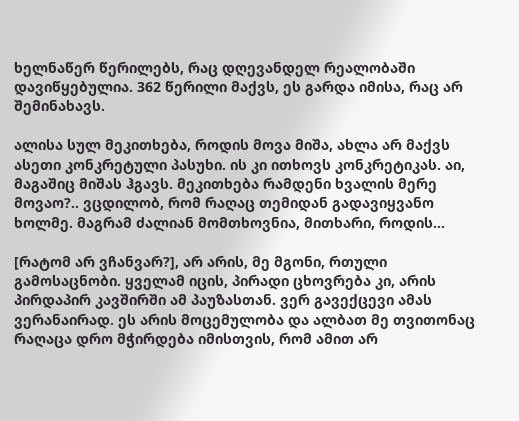ხელნაწერ წერილებს, რაც დღევანდელ რეალობაში დავიწყებულია. 362 წერილი მაქვს, ეს გარდა იმისა, რაც არ შემინახავს.

ალისა სულ მეკითხება, როდის მოვა მიშა, ახლა არ მაქვს ასეთი კონკრეტული პასუხი. ის კი ითხოვს კონკრეტიკას. აი, მაგაშიც მიშას ჰგავს. მეკითხება რამდენი ხვალის მერე მოვაო?.. ვცდილობ, რომ რაღაც თემიდან გადავიყვანო ხოლმე. მაგრამ ძალიან მომთხოვნია, მითხარი, როდის...

[რატომ არ ვჩანვარ?], არ არის, მე მგონი, რთული გამოსაცნობი. ყველამ იცის, პირადი ცხოვრება კი, არის პირდაპირ კავშირში ამ პაუზასთან. ვერ გავექცევი ამას ვერანაირად. ეს არის მოცემულობა და ალბათ მე თვითონაც რაღაცა დრო მჭირდება იმისთვის, რომ ამით არ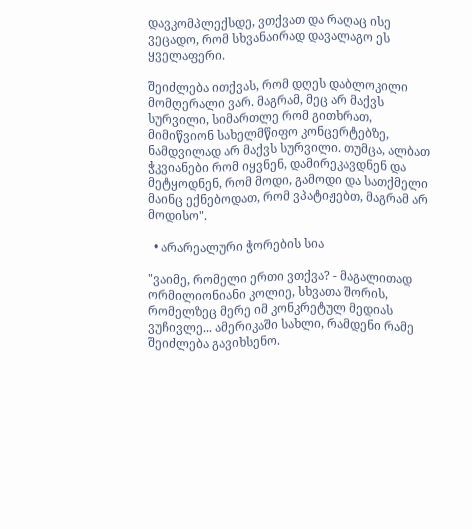დავკომპლექსდე, ვთქვათ და რაღაც ისე ვეცადო, რომ სხვანაირად დავალაგო ეს ყველაფერი.

შეიძლება ითქვას, რომ დღეს დაბლოკილი მომღერალი ვარ. მაგრამ, მეც არ მაქვს სურვილი, სიმართლე რომ გითხრათ, მიმიწვიონ სახელმწიფო კონცერტებზე, ნამდვილად არ მაქვს სურვილი. თუმცა, ალბათ ჭკვიანები რომ იყვნენ, დამირეკავდნენ და მეტყოდნენ, რომ მოდი, გამოდი და სათქმელი მაინც ექნებოდათ, რომ ვპატიჟებთ, მაგრამ არ მოდისო".

  • არარეალური ჭორების სია

"ვაიმე, რომელი ერთი ვთქვა? - მაგალითად ორმილიონიანი კოლიე, სხვათა შორის, რომელზეც მერე იმ კონკრეტულ მედიას ვუჩივლე... ამერიკაში სახლი, რამდენი რამე შეიძლება გავიხსენო.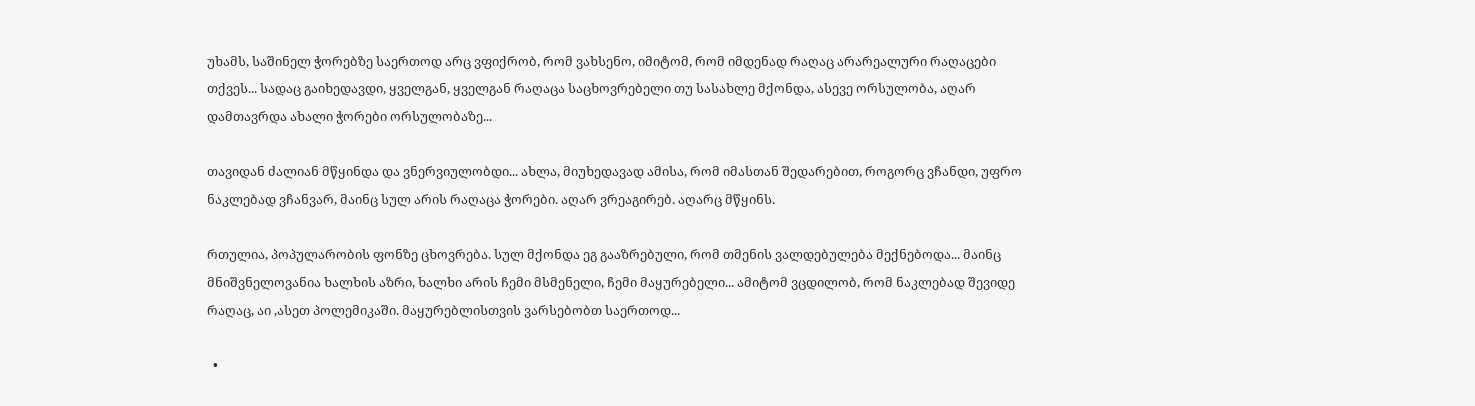უხამს, საშინელ ჭორებზე საერთოდ არც ვფიქრობ, რომ ვახსენო, იმიტომ, რომ იმდენად რაღაც არარეალური რაღაცები თქვეს... სადაც გაიხედავდი, ყველგან, ყველგან რაღაცა საცხოვრებელი თუ სასახლე მქონდა, ასევე ორსულობა, აღარ დამთავრდა ახალი ჭორები ორსულობაზე...

თავიდან ძალიან მწყინდა და ვნერვიულობდი... ახლა, მიუხედავად ამისა, რომ იმასთან შედარებით, როგორც ვჩანდი, უფრო ნაკლებად ვჩანვარ, მაინც სულ არის რაღაცა ჭორები. აღარ ვრეაგირებ. აღარც მწყინს.

რთულია, პოპულარობის ფონზე ცხოვრება. სულ მქონდა ეგ გააზრებული, რომ თმენის ვალდებულება მექნებოდა... მაინც მნიშვნელოვანია ხალხის აზრი, ხალხი არის ჩემი მსმენელი, ჩემი მაყურებელი... ამიტომ ვცდილობ, რომ ნაკლებად შევიდე რაღაც, აი ,ასეთ პოლემიკაში. მაყურებლისთვის ვარსებობთ საერთოდ...

  •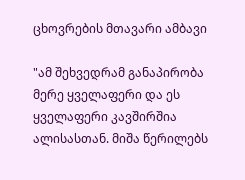ცხოვრების მთავარი ამბავი

"ამ შეხვედრამ განაპირობა მერე ყველაფერი და ეს ყველაფერი კავშირშია ალისასთან. მიშა წერილებს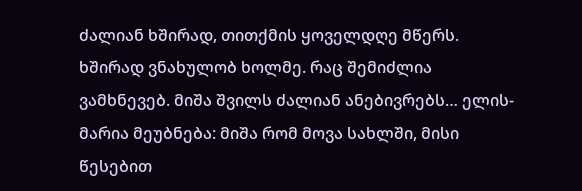ძალიან ხშირად, თითქმის ყოველდღე მწერს. ხშირად ვნახულობ ხოლმე. რაც შემიძლია ვამხნევებ. მიშა შვილს ძალიან ანებივრებს… ელის-მარია მეუბნება: მიშა რომ მოვა სახლში, მისი წესებით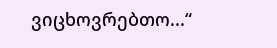ვიცხოვრებთო...“